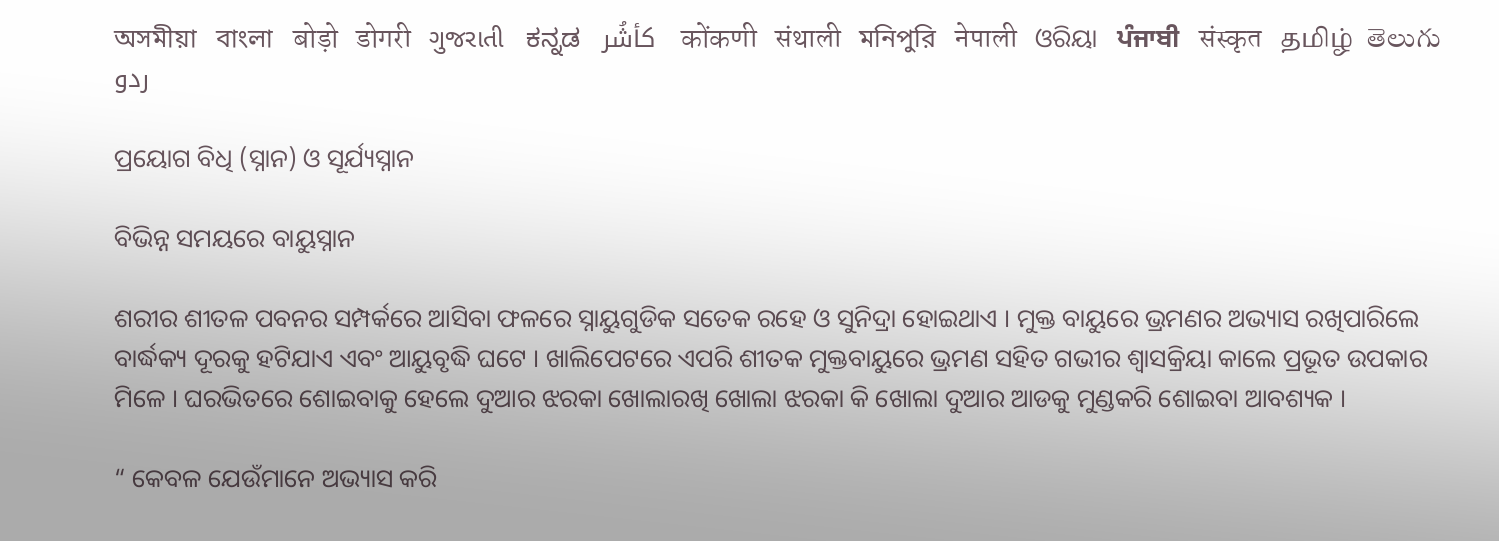অসমীয়া   বাংলা   बोड़ो   डोगरी   ગુજરાતી   ಕನ್ನಡ   كأشُر   कोंकणी   संथाली   মনিপুরি   नेपाली   ଓରିୟା   ਪੰਜਾਬੀ   संस्कृत   தமிழ்  తెలుగు   ردو

ପ୍ରୟୋଗ ବିଧି (ସ୍ନାନ) ଓ ସୂର୍ଯ୍ୟସ୍ନାନ

ବିଭିନ୍ନ ସମୟରେ ବାୟୁସ୍ନାନ

ଶରୀର ଶୀତଳ ପବନର ସମ୍ପର୍କରେ ଆସିବା ଫଳରେ ସ୍ନାୟୁଗୁଡିକ ସତେକ ରହେ ଓ ସୁନିଦ୍ରା ହୋଇଥାଏ । ମୁକ୍ତ ବାୟୁରେ ଭ୍ରମଣର ଅଭ୍ୟାସ ରଖିପାରିଲେ ବାର୍ଦ୍ଧକ୍ୟ ଦୂରକୁ ହଟିଯାଏ ଏବଂ ଆୟୁବୃଦ୍ଧି ଘଟେ । ଖାଲିପେଟରେ ଏପରି ଶୀତକ ମୁକ୍ତବାୟୁରେ ଭ୍ରମଣ ସହିତ ଗଭୀର ଶ୍ଵାସକ୍ରିୟା କାଲେ ପ୍ରଭୂତ ଉପକାର ମିଳେ । ଘରଭିତରେ ଶୋଇବାକୁ ହେଲେ ଦୁଆର ଝରକା ଖୋଲାରଖି ଖୋଲା ଝରକା କି ଖୋଲା ଦୁଆର ଆଡକୁ ମୁଣ୍ଡକରି ଶୋଇବା ଆବଶ୍ୟକ ।

“ କେବଳ ଯେଉଁମାନେ ଅଭ୍ୟାସ କରି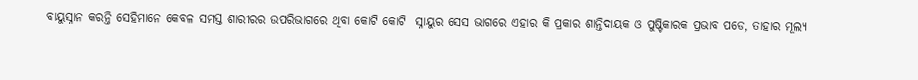ବାୟୁସ୍ନାନ କରନ୍ତି ସେହିମାନେ କେବଳ ସମସ୍ତ ଶାରୀରର ଉପରିଭାଗରେ ଥିବା କୋଟି କୋଟି  ସ୍ନାୟୁର ସେସ ଭାଗରେ ଏହାର କି ପ୍ରକାର ଶାନ୍ତିଦାୟକ ଓ ପୁଷ୍ଟିକାରକ ପ୍ରଭାବ ପଡେ, ତାହାର ମୂଲ୍ୟ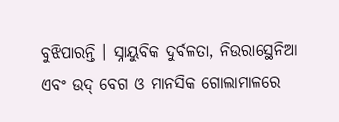ବୁଝିପାରନ୍ତି । ସ୍ନାୟୁବିକ ଦୁର୍ବଳତା, ନିଉରାସ୍ଥେନିଆ ଏବଂ ଉଦ୍ ବେଗ ଓ ମାନସିକ ଗୋଲାମାଳରେ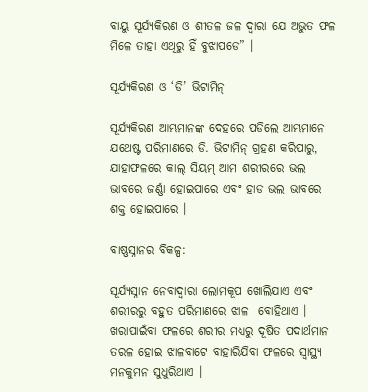ବାୟୁ ସୂର୍ଯ୍ୟକିରଣ ଓ ଶୀତଳ ଜଳ ଦ୍ଵାରା ଯେ ଅଭୁତ ଫଳ ମିଳେ ତାହା ଏଥିରୁ ହିଁ ବୁଝାପଡେ” ।

ସୂର୍ଯ୍ୟକିରଣ ଓ ‘ଡି’ ଭିଟାମିନ୍

ସୂର୍ଯ୍ୟକିରଣ ଆମ୍ଭମାନଙ୍କ ଦେହରେ ପଡିଲେ ଆମ୍ଭମାନେ ଯଥେଷ୍ଟ ପରିମାଣରେ ଡି. ଭିଟାମିନ୍ ଗ୍ରହଣ କରିପାରୁ, ଯାହାଫଳରେ କାଲ୍ ସିୟମ୍ ଆମ ଶରୀରରେ ଭଲ ଭାବରେ ଜର୍ଣ୍ଣା ହୋଇପାରେ ଏବଂ ହାଡ ଭଲ ଭାବରେ ଶକ୍ତ ହୋଇପାରେ ।

ବାଷ୍ଣସ୍ନାନର ବିକଳ୍ପ:

ସୂର୍ଯ୍ୟସ୍ନାନ ନେବାଦ୍ଵାରା ଲୋମକୂପ ଖୋଲିଯାଏ ଏବଂ ଶରୀରରୁ ବହୁତ ପରିମାଣରେ ଝାଳ  ବୋହିଥାଏ । ଖରାପାଇଁବା ଫଳରେ ଶରୀର ମଧ୍ୟରୁ ଦୂଷିତ ପଦାର୍ଥମାନ ତରଳ ହୋଇ ଝାଳବାଟେ ବାହାରିଯିବା ଫଳରେ ସ୍ୱାସ୍ଥ୍ୟ ମନକୁମନ ସୁଧୁରିଥାଏ ।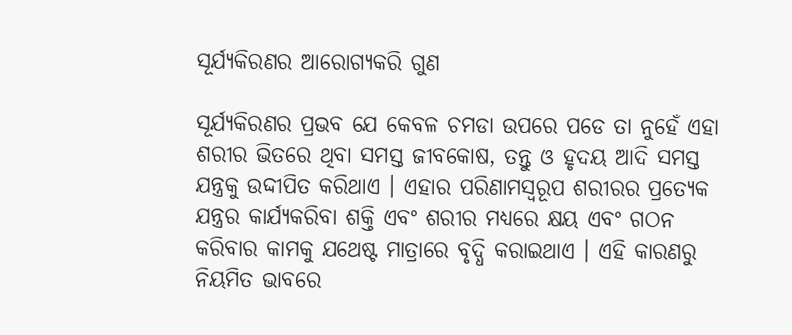ସୂର୍ଯ୍ୟକିରଣର ଆରୋଗ୍ୟକରି ଗୁଣ

ସୂର୍ଯ୍ୟକିରଣର ପ୍ରଭବ ଯେ କେବଳ ଚମଡା ଉପରେ ପଡେ ତା ନୁହେଁ ଏହା ଶରୀର ଭିତରେ ଥିବା ସମସ୍ତ ଜୀବକୋଷ, ତନ୍ତୁ ଓ ହୃଦୟ ଆଦି ସମସ୍ତ ଯନ୍ତ୍ରକୁ ଉଦ୍ଦୀପିତ କରିଥାଏ । ଏହାର ପରିଣାମସ୍ୱରୂପ ଶରୀରର ପ୍ରତ୍ୟେକ ଯନ୍ତ୍ରର କାର୍ଯ୍ୟକରିବା ଶକ୍ତି ଏବଂ ଶରୀର ମଧ୍ୟରେ କ୍ଷୟ ଏବଂ ଗଠନ କରିବାର କାମକୁ ଯଥେଷ୍ଟ ମାତ୍ରାରେ ବୃଦ୍ଧି କରାଇଥାଏ । ଏହି କାରଣରୁ ନିୟମିତ ଭାବରେ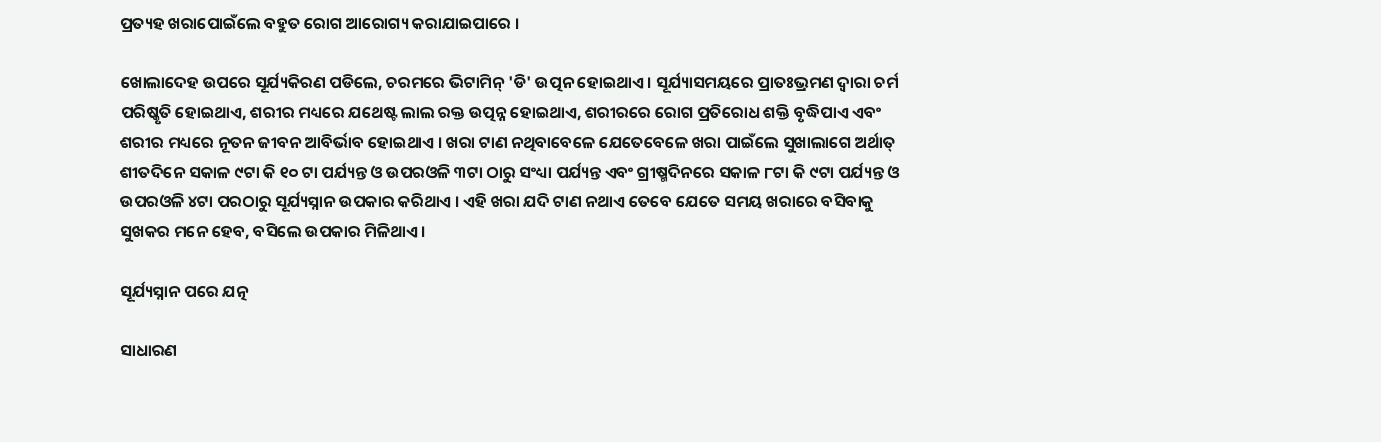ପ୍ରତ୍ୟହ ଖରାପୋଇଁଲେ ବହୁତ ରୋଗ ଆରୋଗ୍ୟ କରାଯାଇପାରେ ।

ଖୋଲାଦେହ ଉପରେ ସୂର୍ଯ୍ୟକିରଣ ପଡିଲେ, ଚରମରେ ଭିଟାମିନ୍ 'ଡି' ଉତ୍ପନ ହୋଇଥାଏ । ସୂର୍ଯ୍ୟାସମୟରେ ପ୍ରାତଃଭ୍ରମଣ ଦ୍ଵାରା ଚର୍ମ ପରିଷ୍କୃତି ହୋଇଥାଏ, ଶରୀର ମଧ୍ୟରେ ଯଥେଷ୍ଟ ଲାଲ ରକ୍ତ ଉତ୍ପନ୍ନ ହୋଇଥାଏ, ଶରୀରରେ ରୋଗ ପ୍ରତିରୋଧ ଶକ୍ତି ବୃଦ୍ଧିପାଏ ଏବଂ ଶରୀର ମଧ୍ୟରେ ନୂତନ ଜୀବନ ଆବିର୍ଭାବ ହୋଇଥାଏ । ଖରା ଟାଣ ନଥିବାବେଳେ ଯେତେବେଳେ ଖରା ପାଇଁଲେ ସୁଖାଲାଗେ ଅର୍ଥାତ୍ ଶୀତଦିନେ ସକାଳ ୯ଟା କି ୧୦ ଟା ପର୍ଯ୍ୟନ୍ତ ଓ ଉପରଓଳି ୩ଟା ଠାରୁ ସଂଧ୍ୟା ପର୍ଯ୍ୟନ୍ତ ଏବଂ ଗ୍ରୀଷ୍ମଦିନରେ ସକାଳ ୮ଟା କି ୯ଟା ପର୍ଯ୍ୟନ୍ତ ଓ ଉପରଓଳି ୪ଟା ପରଠାରୁ ସୂର୍ଯ୍ୟସ୍ନାନ ଉପକାର କରିଥାଏ । ଏହି ଖରା ଯଦି ଟାଣ ନଥାଏ ତେବେ ଯେତେ ସମୟ ଖରାରେ ବସିବାକୁ ସୁଖକର ମନେ ହେବ, ବସିଲେ ଉପକାର ମିଳିଥାଏ ।

ସୂର୍ଯ୍ୟସ୍ନାନ ପରେ ଯତ୍ନ

ସାଧାରଣ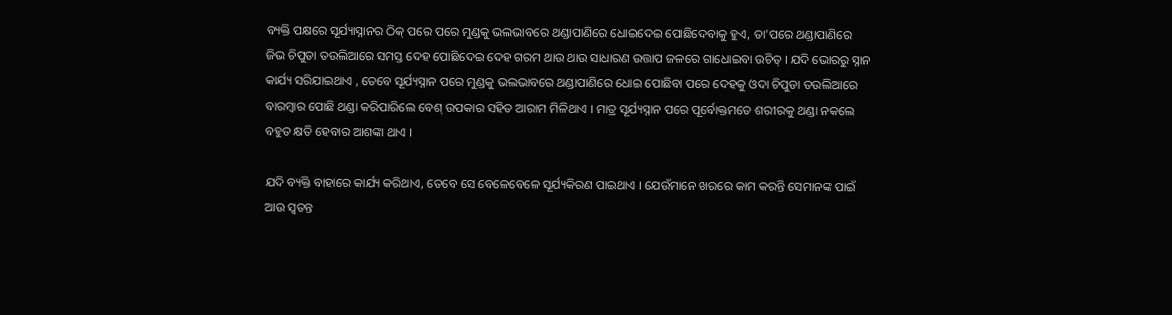ବ୍ୟକ୍ତି ପକ୍ଷରେ ସୂର୍ଯ୍ୟାସ୍ନାନର ଠିକ୍ ପରେ ପରେ ମୁଣ୍ଡକୁ ଭଲଭାବରେ ଥଣ୍ଡାପାଣିରେ ଧୋଇଦେଇ ପୋଛିଦେବାକୁ ହୁଏ, ତା'ପରେ ଥଣ୍ଡାପାଣିରେ ଜିଭ ଚିପୁଡା ତଉଲିଆରେ ସମସ୍ତ ଦେହ ପୋଛିଦେଇ ଦେହ ଗରମ ଥାଉ ଥାଉ ସାଧାରଣ ଉତ୍ତାପ ଜଳରେ ଗାଧୋଇବା ଉଚିତ୍ । ଯଦି ଭୋରରୁ ସ୍ନାନ କାର୍ଯ୍ୟ ସରିଯାଇଥାଏ , ତେବେ ସୂର୍ଯ୍ୟସ୍ନାନ ପରେ ମୁଣ୍ଡକୁ ଭଲଭାବରେ ଥଣ୍ଡାପାଣିରେ ଧୋଇ ପୋଛିବା ପରେ ଦେହକୁ ଓଦା ଚିପୁଡା ତଉଲିଆରେ ବାରମ୍ବାର ପୋଛି ଥଣ୍ଡା କରିପାରିଲେ ବେଶ୍ ଉପକାର ସହିତ ଆରାମ ମିଳିଥାଏ । ମାତ୍ର ସୂର୍ଯ୍ୟସ୍ନାନ ପରେ ପୂର୍ବୋକ୍ତମତେ ଶରୀରକୁ ଥଣ୍ଡା ନକଲେ ବହୁତ କ୍ଷତି ହେବାର ଆଶଙ୍କା ଥାଏ ।

ଯଦି ବ୍ୟକ୍ତି ବାହାରେ କାର୍ଯ୍ୟ କରିଥାଏ, ତେବେ ସେ ବେଳେବେଳେ ସୂର୍ଯ୍ୟକିରଣ ପାଇଥାଏ । ଯେଉଁମାନେ ଖରରେ କାମ କରନ୍ତି ସେମାନଙ୍କ ପାଇଁ ଆଉ ସ୍ଵତନ୍ତ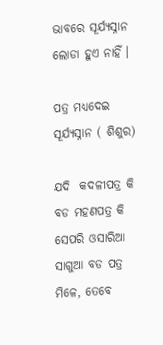ଭାବରେ ସୂର୍ଯ୍ୟସ୍ନାନ ଲୋଡା ହୁଏ ନାହିଁ ।

ପତ୍ର ମଧ୍ୟଦେଇ ସୂର୍ଯ୍ୟସ୍ନାନ ( ଶିଶୁର)

ଯଦି  କଦଳୀପତ୍ର କି ବଡ ମହଣପତ୍ର କି ସେପରି ଓସାରିଆ ସାଗୁଆ ବଡ ପତ୍ର ମିଳେ, ତେବେ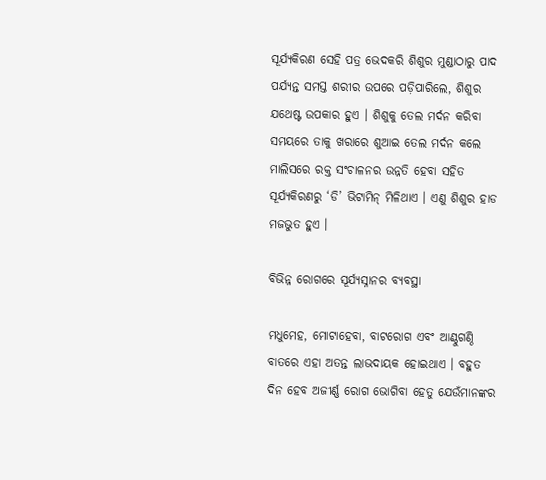ସୂର୍ଯ୍ୟକିରଣ ସେହି ପତ୍ର ଭେଦକରି ଶିଶୁର ମୁଣ୍ଡାଠାରୁ ପାଦ ପର୍ଯ୍ୟନ୍ତ ସମସ୍ତ ଶରୀର ଉପରେ ପଡ଼ିପାରିଲେ, ଶିଶୁର ଯଥେଷ୍ଟ ଉପକାର ହୁଏ । ଶିଶୁକୁ ତେଲ ମର୍ଦନ କରିବା ସମୟରେ ତାକୁ ଖରାରେ ଶୁଆଇ ତେଲ ମର୍ଦନ କଲେ ମାଲିସରେ ରକ୍ତ ସଂଚାଳନର ଉନ୍ନତି ହେବା ସହିତ ସୂର୍ଯ୍ୟକିରଣରୁ ‘ଡି’ ଭିଟାମିନ୍ ମିଳିଥାଏ । ଏଣୁ ଶିଶୁର ହାଡ ମଜଭୁତ ହୁଏ ।

ବିଭିନ୍ନ ରୋଗରେ ସୂର୍ଯ୍ୟସ୍ନାନର ବ୍ୟବସ୍ଥା

ମଧୁମେହ, ମୋଟାହେବା, ବାଟରୋଗ ଏବଂ ଆଣ୍ଠୁଗଣ୍ଠି ବାତରେ ଏହା ଅତନ୍ତ ଲାଭଦାୟକ ହୋଇଥାଏ । ବହୁତ ଦିନ ହେବ ଅଜୀର୍ଣ୍ଣ ରୋଗ ଭୋଗିବା ହେତୁ ଯେଉଁମାନଙ୍କର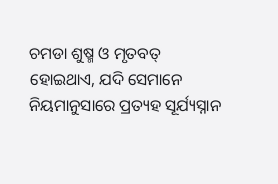ଚମଡା ଶୁଷ୍ମ ଓ ମୃତବତ୍ ହୋଇଥାଏ, ଯଦି ସେମାନେ ନିୟମାନୁସାରେ ପ୍ରତ୍ୟହ ସୂର୍ଯ୍ୟସ୍ନାନ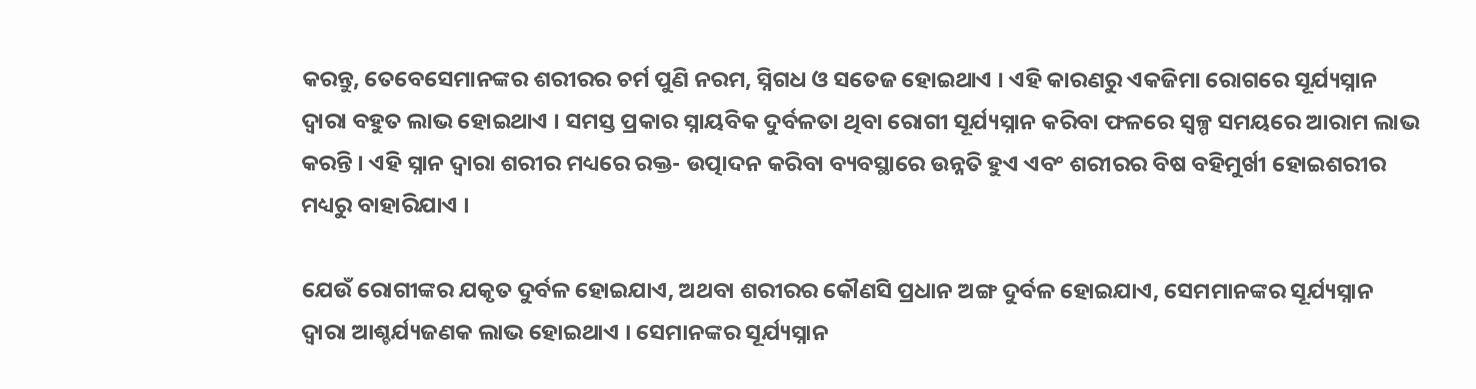କରନ୍ତୁ, ତେବେସେମାନଙ୍କର ଶରୀରର ଚର୍ମ ପୁଣି ନରମ, ସ୍ନିଗଧ ଓ ସତେଜ ହୋଇଥାଏ । ଏହି କାରଣରୁ ଏକଜିମା ରୋଗରେ ସୂର୍ଯ୍ୟସ୍ନାନ ଦ୍ଵାରା ବହୁତ ଲାଭ ହୋଇଥାଏ । ସମସ୍ତ ପ୍ରକାର ସ୍ନାୟବିକ ଦୁର୍ବଳତା ଥିବା ରୋଗୀ ସୂର୍ଯ୍ୟସ୍ନାନ କରିବା ଫଳରେ ସ୍ୱଳ୍ପ ସମୟରେ ଆରାମ ଲାଭ କରନ୍ତି । ଏହି ସ୍ନାନ ଦ୍ଵାରା ଶରୀର ମଧ୍ୟରେ ରକ୍ତ- ଉତ୍ପାଦନ କରିବା ବ୍ୟବସ୍ଥାରେ ଉନ୍ନତି ହୁଏ ଏବଂ ଶରୀରର ବିଷ ବହିମୁର୍ଖୀ ହୋଇଶରୀର ମଧ୍ୟରୁ ବାହାରିଯାଏ ।

ଯେଉଁ ରୋଗୀଙ୍କର ଯକୃତ ଦୁର୍ବଳ ହୋଇଯାଏ, ଅଥବା ଶରୀରର କୌଣସି ପ୍ରଧାନ ଅଙ୍ଗ ଦୁର୍ବଳ ହୋଇଯାଏ, ସେମମାନଙ୍କର ସୂର୍ଯ୍ୟସ୍ନାନ ଦ୍ଵାରା ଆଶ୍ଚର୍ଯ୍ୟଜଣକ ଲାଭ ହୋଇଥାଏ । ସେମାନଙ୍କର ସୂର୍ଯ୍ୟସ୍ନାନ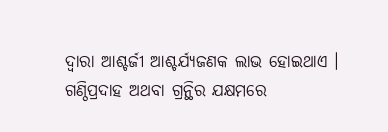ଦ୍ଵାରା ଆଶ୍ଚର୍ଜୀ ଆଶ୍ଚର୍ଯ୍ୟଜଣକ ଲାଭ ହୋଇଥାଏ । ଗଣ୍ଠିପ୍ରଦାହ ଅଥବା ଗ୍ରନ୍ଥିର ଯକ୍ଷମରେ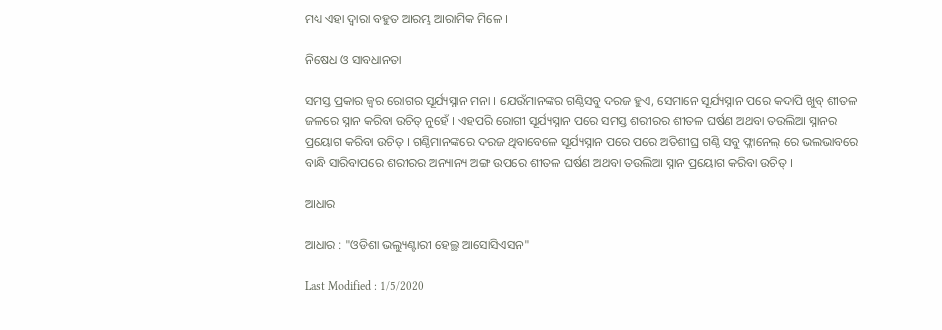ମଧ୍ୟ ଏହା ଦ୍ଵାରା ବହୁତ ଆରମ୍ଭ ଆରାମିକ ମିଳେ ।

ନିଷେଧ ଓ ସାବଧାନତା

ସମସ୍ତ ପ୍ରକାର ଜ୍ଵର ରୋଗର ସୂର୍ଯ୍ୟସ୍ନାନ ମନା । ଯେଉଁମାନଙ୍କର ଗଣ୍ଠିସବୁ ଦରଜ ହୁଏ, ସେମାନେ ସୂର୍ଯ୍ୟସ୍ନାନ ପରେ କଦାପି ଖୁବ୍ ଶୀତଳ ଜଳରେ ସ୍ନାନ କରିବା ଉଚିତ୍ ନୁହେଁ । ଏହପରି ରୋଗୀ ସୂର୍ଯ୍ୟସ୍ନାନ ପରେ ସମସ୍ତ ଶରୀରର ଶୀତଳ ଘର୍ଷଣ ଅଥବା ତଉଲିଆ ସ୍ନାନର ପ୍ରୟୋଗ କରିବା ଉଚିତ୍ । ଗଣ୍ଠିମାନଙ୍କରେ ଦରଜ ଥିବାବେଳେ ସୂର୍ଯ୍ୟସ୍ନାନ ପରେ ପରେ ଅତିଶୀଘ୍ର ଗଣ୍ଠି ସବୁ ଫ୍ଳାନେଲ୍ ରେ ଭଲଭାବରେ ବାନ୍ଧି ସାରିବାପରେ ଶରୀରର ଅନ୍ୟାନ୍ୟ ଅଙ୍ଗ ଉପରେ ଶୀତଳ ଘର୍ଷଣ ଅଥବା ତଉଲିଆ ସ୍ନାନ ପ୍ରୟୋଗ କରିବା ଉଚିତ୍ ।

ଆଧାର

ଆଧାର : "ଓଡିଶା ଭଲ୍ୟୁଣ୍ଟାରୀ ହେଲ୍ଥ ଆସୋସିଏସନ"

Last Modified : 1/5/2020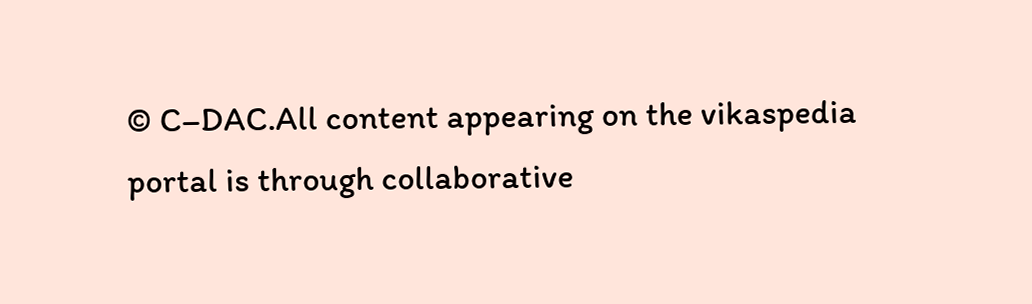© C–DAC.All content appearing on the vikaspedia portal is through collaborative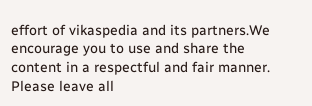effort of vikaspedia and its partners.We encourage you to use and share the content in a respectful and fair manner. Please leave all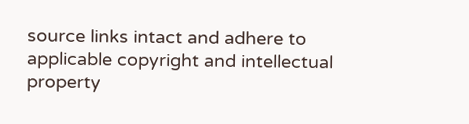source links intact and adhere to applicable copyright and intellectual property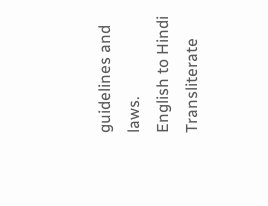guidelines and laws.
English to Hindi Transliterate